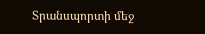Տրանսպորտի մեջ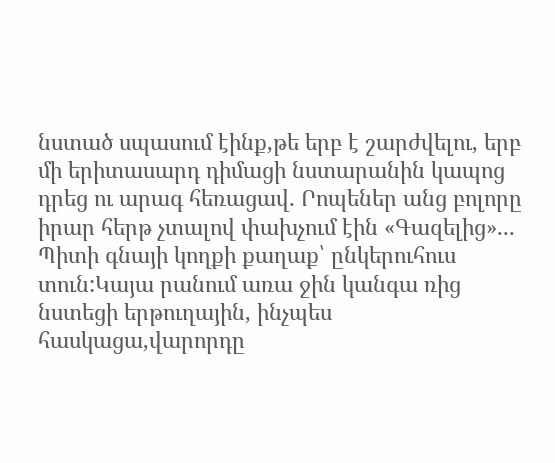նստած սպասում էինք,թե երբ է շարժվելու, երբ մի երիտասարդ դիմացի նստարանին կապոց դրեց ու արագ հեռացավ․ Րոպեներ անց բոլորը իրար հերթ չտալով փախչում էին «Գազելից»․․․
Պիտի գնայի կողքի քաղաք՝ ընկերուհուս տուն:Կայա րանում առա ջին կանգա ռից նստեցի երթուղային, ինչպես հասկացա,վարորդը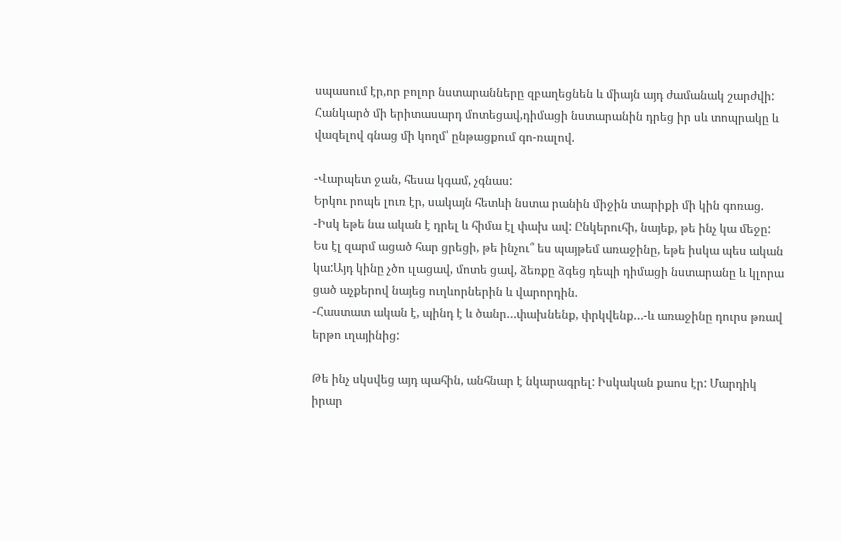սպասում էր,որ բոլոր նստարանները զբաղեցնեն և միայն այդ ժամանակ շարժվի: Հանկարծ մի երիտասարդ մոտեցավ,դիմացի նստարանին դրեց իր սև տոպրակը և վազելով գնաց մի կողմ՝ ընթացքում գո-ռալով.

-Վարպետ ջան, հեսա կգամ, չգնաս:
Երկու րոպե լուռ էր, սակայն հետևի նստա րանին միջին տարիքի մի կին գոռաց.
-Իսկ եթե նա ական է դրել և հիմա էլ փախ ավ: Ընկերուհի, նայեք, թե ինչ կա մեջը:
Ես էլ զարմ ացած հար ցրեցի, թե ինչու՞ ես պայթեմ առաջինը, եթե իսկա պես ական կա:Այդ կինը չծո ւլացավ, մոտե ցավ, ձեռքը ձգեց դեպի դիմացի նստարանը և կլորա ցած աչքերով նայեց ուղևորներին և վարորդին.
-Հաստատ ական է, պինդ է և ծանր…փախնենք, փրկվենք…-և առաջինը դուրս թռավ երթո ւղայինից:

Թե ինչ սկսվեց այդ պահին, անհնար է նկարագրել: Իսկական քաոս էր: Մարդիկ իրար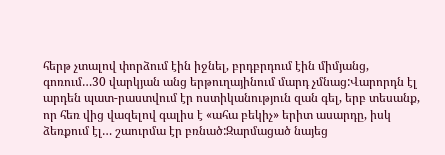հերթ չտալով փորձում էին իջնել, բրդբրդում էին միմյանց, գոռում…30 վարկյան անց երթուղայինում մարդ չմնաց:Վարորդն էլ արդեն պատ-րաստվում էր ոստիկանություն զան գել, երբ տեսանք, որ հեռ վից վազելով գալիս է «ահա բեկիչ» երիտ ասարդը, իսկ ձեռքում էլ… շաուրմա էր բռնած:Զարմացած նայեց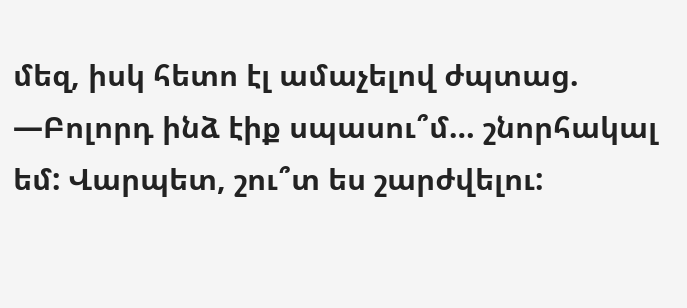մեզ, իսկ հետո էլ ամաչելով ժպտաց.
—Բոլորդ ինձ էիք սպասու՞մ… շնորհակալ եմ: Վարպետ, շու՞տ ես շարժվելու: